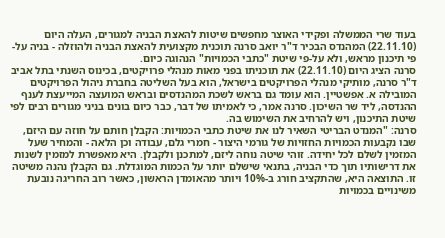בעוד שרי הממשלה ופקידי האוצר מחפשים שיטות להאצת הבניה למגורים, העלה היום (22.11.10) המהנדס הבכיר ד"ר יואב סרנה תוכנית מקצועית להאצת הבניה ולהוזלה - בניה על-פי תיכנון מראש, ולא על-פי שיטת "כתבי הכמויות" הנהוגה כיום.
סרנה הציג היום (22.11.10) את תוכניתו בפני מאות מנהלי פרויקטים, בכינוס השנתי בתל אביב
ד"ר סרנה, מותיקי מנהלי הפרויקטים בישראל, הוא בעל השליטה בחברת ניהול הפרויקטים המובילה א. אפשטיין. הוא עומד גם בראש לשכת המהנדסים ובראש המועצה המייעצת לענף ההנדסה, ליד שר השיכון. סרנה אמר, כי לאמיתו של דבר, כבר כיום בונים בניני מגורים רבים לפי שיטת התיכנון, ויש להרחיב את השימוש בה.
סרנה: "המנדט הבריטי השאיר לנו את שיטת כתבי הכמויות: הקבלן חותם על חוזה עם היזם, שבו נקבעות הכמויות החזויות של גורמי היצור - חמרי גלם, עבודה וכן הלאה - והמחיר שעל המזמין לשלם לכל יחידה. זוהי שיטה נוחה ליזם, למתכנן ולקבלן. היא מאפשרת למזמין לשנות את דרישותיו תוך כדי הבניה, בתנאי שישלם יותר על הכמות המוגדלת. גם הקבלן נהנה משיטה זו. התוצאה היא, שהתקציב חורג ב-10% ויותר מהאומדן הראשון, כאשר רוב החריגה נובעת משינויים בכמויות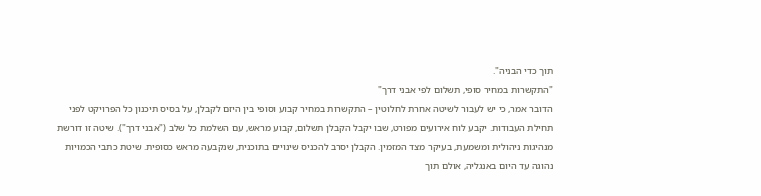תוך כדי הבניה".
"התקשרות במחיר סופי, תשלום לפי אבני דרך"
הדובר אמר, כי יש לעבור לשיטה אחרת לחלוטין – התקשרות במחיר קבוע וסופי בין היזם לקבלן, על בסיס תיכנון כל הפרויקט לפני תחילת העבודות. יקבע לוח אירועים מפורט, שבו יקבל הקבלן תשלום, קבוע מראש, עם השלמת כל שלב ("אבני דרך"). שיטה זו דורשת מנהיגות ניהולית ומשמעת, בעיקר מצד המזמין. הקבלן יסרב להכניס שינויים בתוכנית, שנקבעה מראש כסופית. שיטת כתבי הכמויות נהוגה עד היום באנגליה, אולם תוך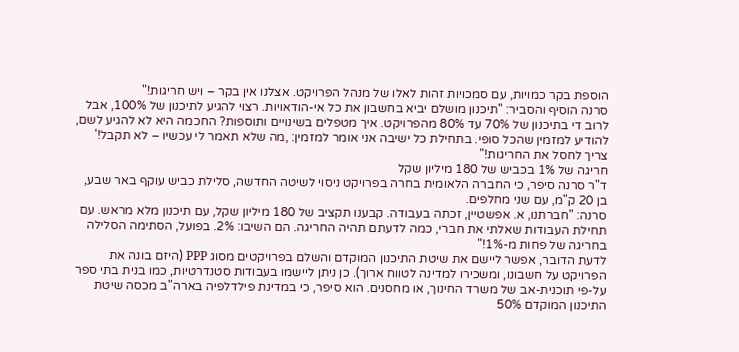הוספת בקר כמויות, עם סמכויות זהות לאלו של מנהל הפרויקט. אצלנו אין בקר – ויש חריגות!"
סרנה הוסיף והסביר: "תיכנון מושלם יביא בחשבון את כל אי-הודאויות. רצוי להגיע לתיכנון של 100%, אבל לרוב די בתיכנון של 70% עד 80% מהפרויקט. איך מטפלים בשינויים ותוספות? החכמה היא לא להגיע לשם, להודיע למזמין שהכל סופי. בתחילת כל ישיבה אני אומר למזמין: ,מה שלא תאמר לי עכשיו – לא תקבל!' צריך לחסל את החריגות!"
חריגה של 1% בכביש של 180 מיליון שקל
ד"ר סרנה סיפר, כי החברה הלאומית בחרה בפרויקט ניסוי לשיטה החדשה, סלילת כביש עוקף באר שבע, בן 20 ק"מ, עם שני מחלפים.
סרנה: "חברתנו, א. אפשטיין, זכתה בעבודה. קבענו תקציב של 180 מיליון שקל, עם תיכנון מלא מראש. עם תחילת העבודות שאלתי את חברי, כמה לדעתם תהיה החריגה. הם השיבו: 2%. בפועל, הסתימה הסלילה בחריגה של פחות מ-1%!"
לדעת הדובר, אפשר ליישם את שיטת התיכנון המוקדם והשלם בפרויקטים מסוג PPP (היזם בונה את הפרויקט על חשבונו, ומשכירו למדינה לטווח ארוך). כן ניתן ליישמו בעבודות סטנדרטיות, כמו בנית בתי ספר על-פי תוכנית-אב של משרד החינוך, או מחסנים. הוא סיפר, כי במדינת פילדלפיה בארה"ב מכסה שיטת התיכנון המוקדם 50%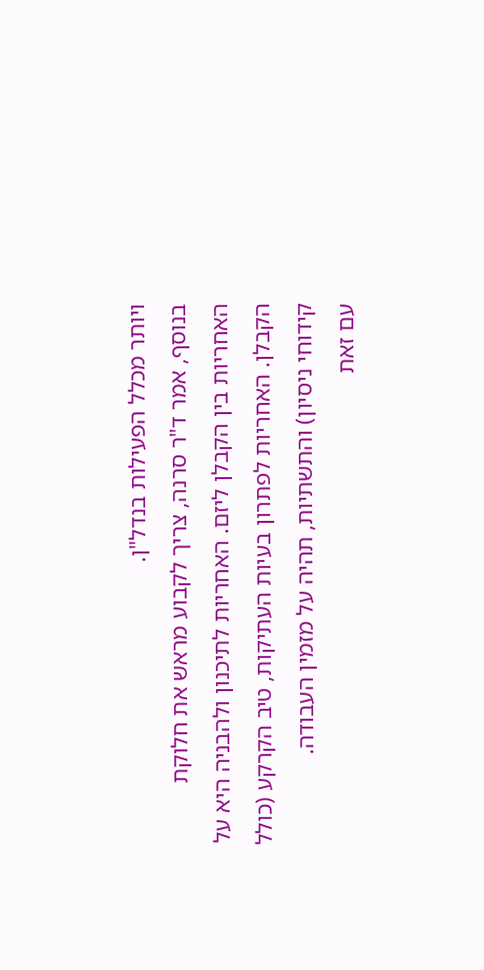ויותר מכלל הפעילות בנדל"ן.
בנוסף, אמר ד"ר סרנה, צריך לקבוע מראש את חלוקת האחריות בין הקבלן ליזם. האחריות לתיכנון ולהבניה היא על הקבלן. האחריות לפתרון בעיות העתיקות, טיב הקרקע (כולל קידוחי ניסיון) והתשתיות, תהיה על מזמין העבודה.
עם זאת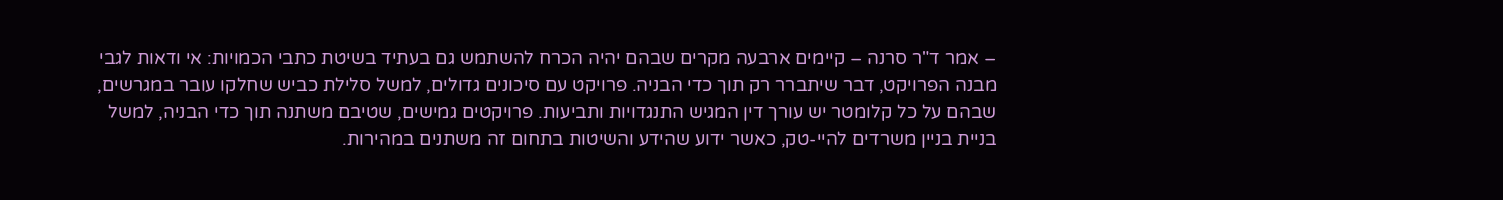– אמר ד"ר סרנה – קיימים ארבעה מקרים שבהם יהיה הכרח להשתמש גם בעתיד בשיטת כתבי הכמויות: אי ודאות לגבי מבנה הפרויקט, דבר שיתברר רק תוך כדי הבניה. פרויקט עם סיכונים גדולים, למשל סלילת כביש שחלקו עובר במגרשים, שבהם על כל קלומטר יש עורך דין המגיש התנגדויות ותביעות. פרויקטים גמישים, שטיבם משתנה תוך כדי הבניה, למשל בניית בניין משרדים להיי-טק, כאשר ידוע שהידע והשיטות בתחום זה משתנים במהירות.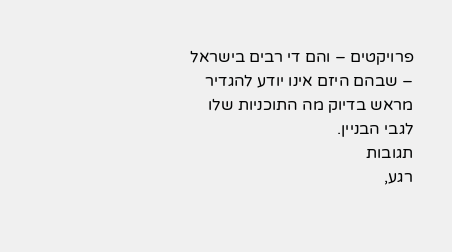פרויקטים – והם די רבים בישראל – שבהם היזם אינו יודע להגדיר מראש בדיוק מה התוכניות שלו לגבי הבניין.
תגובות
רגע,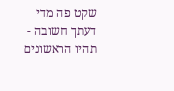שקט פה מדי
דעתך חשובה - תהיו הראשונים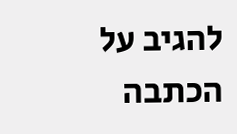להגיב על הכתבה